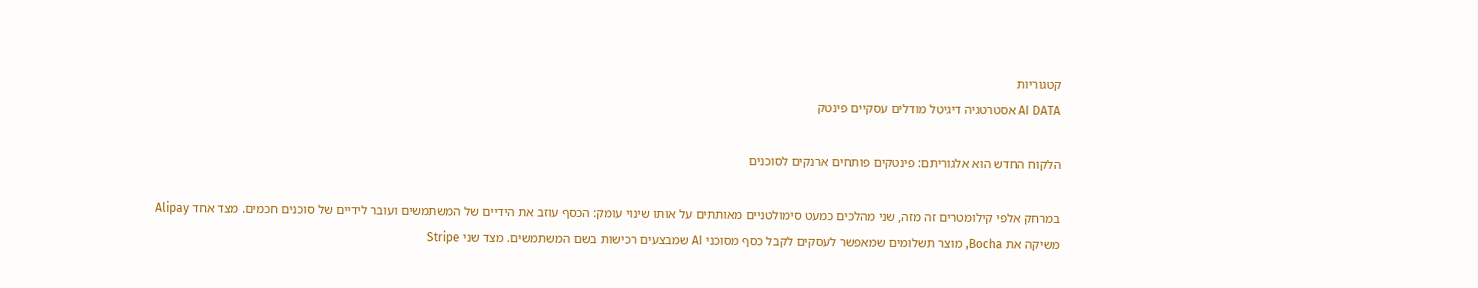קטגוריות
AI DATA אסטרטגיה דיגיטל מודלים עסקיים פינטק

הלקוח החדש הוא אלגוריתם: פינטקים פותחים ארנקים לסוכנים

במרחק אלפי קילומטרים זה מזה, שני מהלכים כמעט סימולטניים מאותתים על אותו שינוי עומק: הכסף עוזב את הידיים של המשתמשים ועובר לידיים של סוכנים חכמים. מצד אחד Alipay משיקה את Bocha, מוצר תשלומים שמאפשר לעסקים לקבל כסף מסוכני AI שמבצעים רכישות בשם המשתמשים. מצד שני Stripe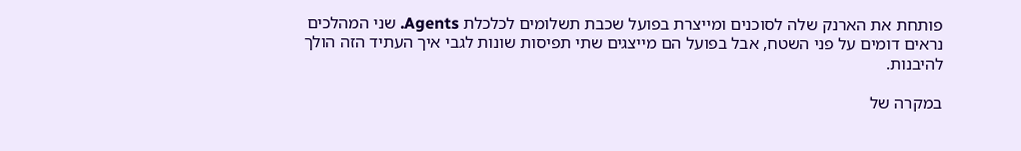פותחת את הארנק שלה לסוכנים ומייצרת בפועל שכבת תשלומים לכלכלת Agents. שני המהלכים נראים דומים על פני השטח, אבל בפועל הם מייצגים שתי תפיסות שונות לגבי איך העתיד הזה הולך להיבנות.

במקרה של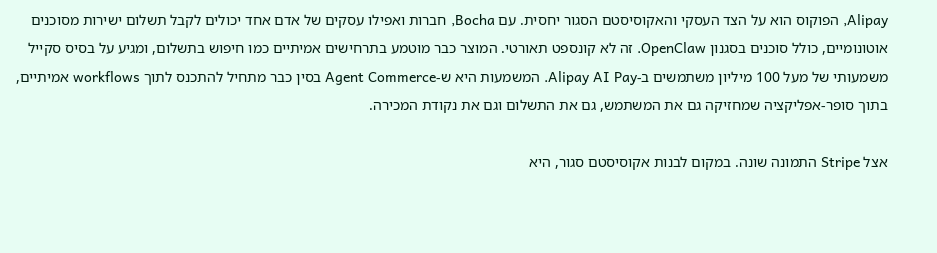Alipay, הפוקוס הוא על הצד העסקי והאקוסיסטם הסגור יחסית. עם Bocha, חברות ואפילו עסקים של אדם אחד יכולים לקבל תשלום ישירות מסוכנים אוטונומיים, כולל סוכנים בסגנון OpenClaw. זה לא קונספט תאורטי. המוצר כבר מוטמע בתרחישים אמיתיים כמו חיפוש בתשלום, ומגיע על בסיס סקייל משמעותי של מעל 100 מיליון משתמשים ב-Alipay AI Pay. המשמעות היא ש-Agent Commerce בסין כבר מתחיל להתכנס לתוך workflows אמיתיים, בתוך סופר-אפליקציה שמחזיקה גם את המשתמש, גם את התשלום וגם את נקודת המכירה.

אצל Stripe התמונה שונה. במקום לבנות אקוסיסטם סגור, היא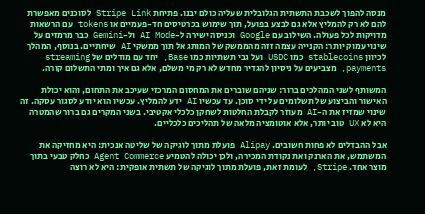מנסה להפוך לשכבת התשתית הגלובלית שעליה כולם יבנו. פתיחת Stripe Link לסוכנים מאפשרת להם לא רק להמליץ אלא גם לבצע בפועל, תוך שימוש בכרטיסים חד-פעמיים או tokens עם הרשאות מדויקות לכל פעולה. השילוב עם Google וכניסה ישירה ל-AI Mode ול-Gemini כבר מרמזים על שינוי עמוק יותר: הקנייה עצמה זזה מהממשק של המותג אל תוך ממשקי AI שיחתיים. בנוסף, המהלך לכיוון stablecoins כמו USDC ועל גבי תשתיות כמו Base, יחד עם מודלים של streaming payments, מצביעים על ניסיון להגדיר מחדש לא רק מי משלם, אלא גם איך ומתי התשלום קורה.

המשותף לשני המהלכים ברור: שניהם שוברים את המחסום המרכזי שעיכב את התחום, והוא יכולת האישור והביצוע של תשלומים על ידי סוכן. עד עכשיו AI ידע להמליץ. עכשיו הוא יודע לסגור עסקה. זה שינוי שמזיז את ה-AI מעוזר לקבלת החלטות לשחקן כלכלי אקטיבי. בשני המקרים גם ברור שהמטרה היא לא UX טוב יותר, אלא אוטומציה מלאה של תהליכים כלכליים.

אבל ההבדלים לא פחות חשובים. Alipay פועלת מתוך לוגיקה של שליטה אנכית: היא מחזיקה את המשתמש, את הארנק ואת נקודת המכירה, ולכן יכולה להטמיע Agent Commerce כחלק טבעי בתוך מוצר אחד. Stripe, לעומת זאת, פועלת מתוך לוגיקה של תשתית אופקית: היא לא רוצה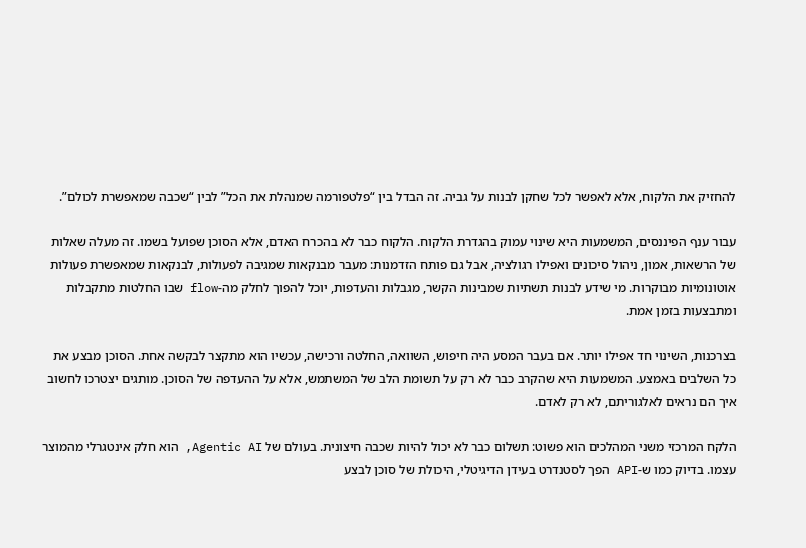להחזיק את הלקוח, אלא לאפשר לכל שחקן לבנות על גביה. זה הבדל בין “פלטפורמה שמנהלת את הכל” לבין “שכבה שמאפשרת לכולם”.

עבור ענף הפיננסים, המשמעות היא שינוי עמוק בהגדרת הלקוח. הלקוח כבר לא בהכרח האדם, אלא הסוכן שפועל בשמו. זה מעלה שאלות של הרשאות, אמון, ניהול סיכונים ואפילו רגולציה, אבל גם פותח הזדמנות: מעבר מבנקאות שמגיבה לפעולות, לבנקאות שמאפשרת פעולות אוטונומיות מבוקרות. מי שידע לבנות תשתיות שמבינות הקשר, מגבלות והעדפות, יוכל להפוך לחלק מה-flow שבו החלטות מתקבלות ומתבצעות בזמן אמת.

בצרכנות, השינוי חד אפילו יותר. אם בעבר המסע היה חיפוש, השוואה, החלטה ורכישה, עכשיו הוא מתקצר לבקשה אחת. הסוכן מבצע את כל השלבים באמצע. המשמעות היא שהקרב כבר לא רק על תשומת הלב של המשתמש, אלא על ההעדפה של הסוכן. מותגים יצטרכו לחשוב איך הם נראים לאלגוריתם, לא רק לאדם.

הלקח המרכזי משני המהלכים הוא פשוט: תשלום כבר לא יכול להיות שכבה חיצונית. בעולם של Agentic AI, הוא חלק אינטגרלי מהמוצר עצמו. בדיוק כמו ש-API הפך לסטנדרט בעידן הדיגיטלי, היכולת של סוכן לבצע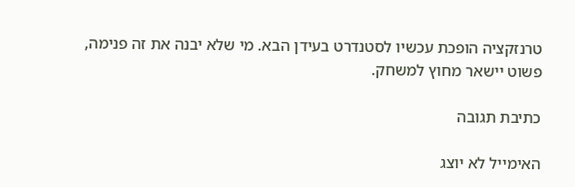טרנזקציה הופכת עכשיו לסטנדרט בעידן הבא. מי שלא יבנה את זה פנימה, פשוט יישאר מחוץ למשחק.

כתיבת תגובה

האימייל לא יוצג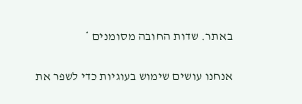באתר. שדות החובה מסומנים *

אנחנו עושים שימוש בעוגיות כדי לשפר את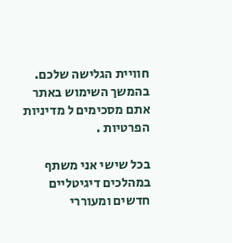חוויית הגלישה שלכם. בהמשך השימוש באתר אתם מסכימים ל מדיניות הפרטיות .

בכל שישי אני משתף במהלכים דיגיטליים חדשים ומעוררי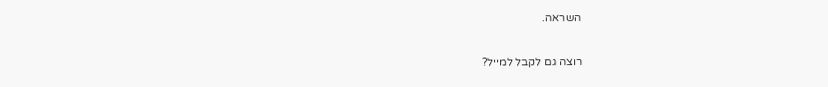השראה.

רוצה גם לקבל למייל?